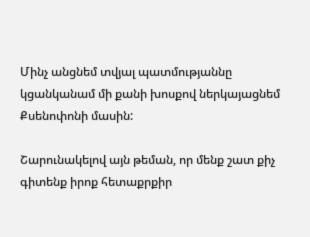Մինչ անցնեմ տվյալ պատմությաննը կցանկանամ մի քանի խոսքով ներկայացնեմ Քսենոփոնի մասին:

Շարունակելով այն թեման, որ մենք շատ քիչ գիտենք իրոք հետաքրքիր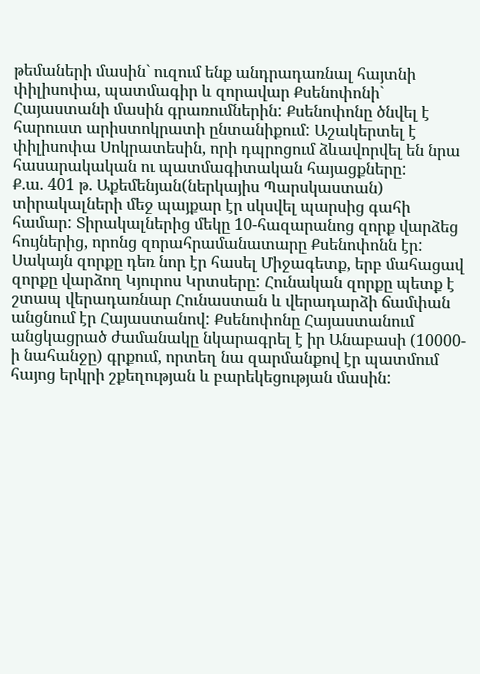թեմաների մասին` ուզում ենք անդրադառնալ հայտնի փիլիսոփա, պատմագիր և զորավար Քսենոփոնի` Հայաստանի մասին գրառումներին: Քսենոփոնը ծնվել է հարուստ արիստոկրատի ընտանիքում: Աշակերտել է փիլիսոփա Սոկրատեսին, որի դպրոցում ձևավորվել են նրա հասարակական ու պատմագիտական հայացքները:
Ք.ա. 401 թ. Աքեմենյան(ներկայիս Պարսկաստան) տիրակալների մեջ պայքար էր սկսվել պարսից գահի համար: Տիրակալներից մեկը 10-հազարանոց զորք վարձեց հույներից, որոնց զորահրամանատարը Քսենոփոնն էր: Սակայն զորքը դեռ նոր էր հասել Միջագետք, երբ մահացավ զորքը վարձող Կյուրոս Կրտսերը: Հունական զորքը պետք է շտապ վերադառնար Հունաստան և վերադարձի ճամփան անցնում էր Հայաստանով: Քսենոփոնը Հայաստանում անցկացրած ժամանակը նկարագրել է իր Անաբասի (10000-ի նահանջը) գրքում, որտեղ նա զարմանքով էր պատմում հայոց երկրի շքեղության և բարեկեցության մասին: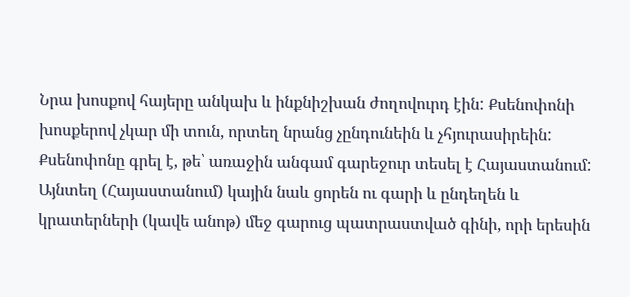Նրա խոսքով հայերը անկախ և ինքնիշխան ժողովուրդ էին: Քսենոփոնի խոսքերով չկար մի տուն, որտեղ նրանց չընդունեին և չհյուրասիրեին: Քսենոփոնը գրել է, թե՝ առաջին անգամ գարեջուր տեսել է Հայաստանում: Այնտեղ (Հայաստանում) կային նաև ցորեն ու գարի և ընդեղեն և կրատերների (կավե անոթ) մեջ գարուց պատրաստված գինի, որի երեսին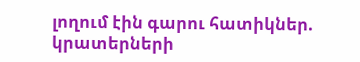լողում էին գարու հատիկներ. կրատերների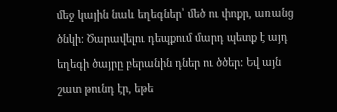մեջ կային նաև եղեգներ՝ մեծ ու փոքր, առանց ծնկի: Ծարավելու դեպքում մարդ պետք է այդ եղեգի ծայրը բերանին դներ ու ծծեր: Եվ այն շատ թունդ էր, եթե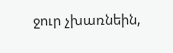ջուր չխառնեին,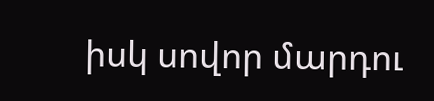իսկ սովոր մարդու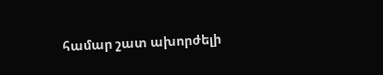համար շատ ախորժելի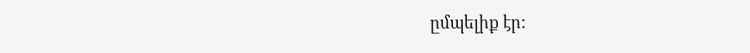ըմպելիք էր: